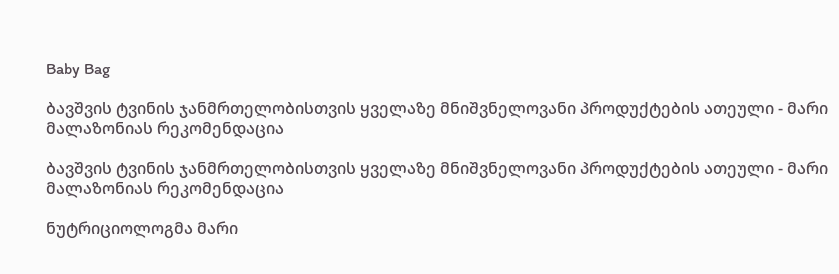Baby Bag

ბავშვის ტვინის ჯანმრთელობისთვის ყველაზე მნიშვნელოვანი პროდუქტების ათეული - მარი მალაზონიას რეკომენდაცია

ბავშვის ტვინის ჯანმრთელობისთვის ყველაზე მნიშვნელოვანი პროდუქტების ათეული - მარი მალაზონიას რეკომენდაცია

ნუტრიციოლოგმა მარი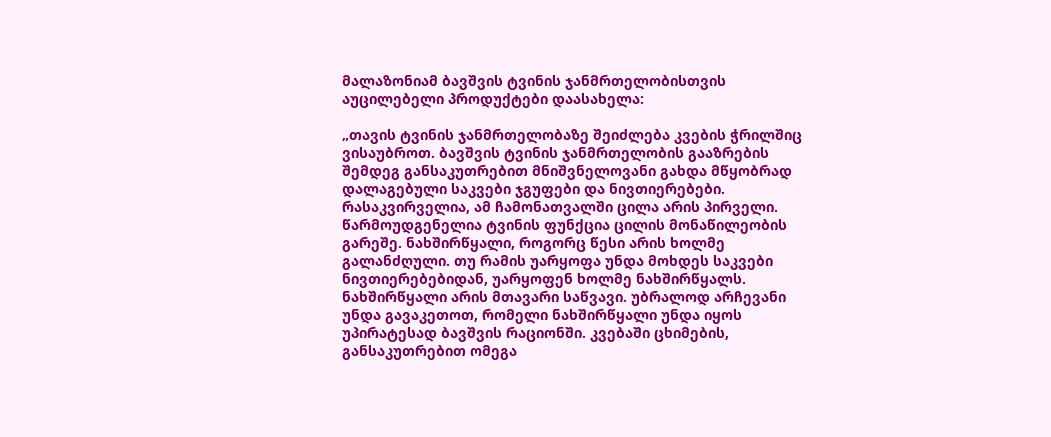მალაზონიამ ბავშვის ტვინის ჯანმრთელობისთვის აუცილებელი პროდუქტები დაასახელა:

„თავის ტვინის ჯანმრთელობაზე შეიძლება კვების ჭრილშიც ვისაუბროთ. ბავშვის ტვინის ჯანმრთელობის გააზრების შემდეგ განსაკუთრებით მნიშვნელოვანი გახდა მწყობრად დალაგებული საკვები ჯგუფები და ნივთიერებები. რასაკვირველია, ამ ჩამონათვალში ცილა არის პირველი. წარმოუდგენელია ტვინის ფუნქცია ცილის მონაწილეობის გარეშე. ნახშირწყალი, როგორც წესი არის ხოლმე გალანძღული. თუ რამის უარყოფა უნდა მოხდეს საკვები ნივთიერებებიდან, უარყოფენ ხოლმე ნახშირწყალს. ნახშირწყალი არის მთავარი საწვავი. უბრალოდ არჩევანი უნდა გავაკეთოთ, რომელი ნახშირწყალი უნდა იყოს უპირატესად ბავშვის რაციონში. კვებაში ცხიმების, განსაკუთრებით ომეგა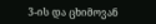3-ის და ცხიმოვან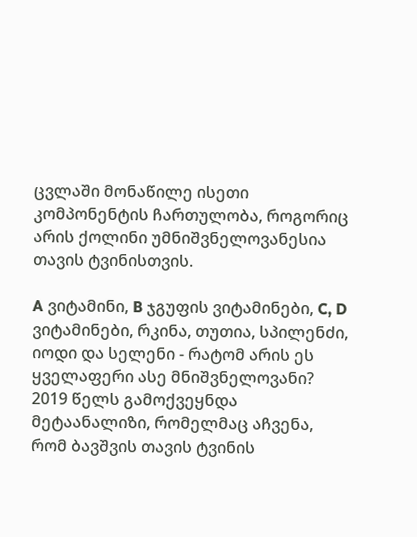ცვლაში მონაწილე ისეთი კომპონენტის ჩართულობა, როგორიც არის ქოლინი უმნიშვნელოვანესია თავის ტვინისთვის.

A ვიტამინი, B ჯგუფის ვიტამინები, C, D ვიტამინები, რკინა, თუთია, სპილენძი, იოდი და სელენი - რატომ არის ეს ყველაფერი ასე მნიშვნელოვანი? 2019 წელს გამოქვეყნდა მეტაანალიზი, რომელმაც აჩვენა, რომ ბავშვის თავის ტვინის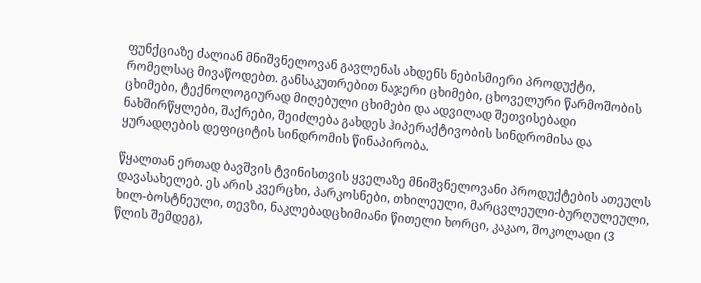ფუნქციაზე ძალიან მნიშვნელოვან გავლენას ახდენს ნებისმიერი პროდუქტი, რომელსაც მივაწოდებთ. განსაკუთრებით ნაჯერი ცხიმები, ცხოველური წარმოშობის ცხიმები, ტექნოლოგიურად მიღებული ცხიმები და ადვილად შეთვისებადი ნახშირწყლები, შაქრები, შეიძლება გახდეს ჰიპერაქტივობის სინდრომისა და ყურადღების დეფიციტის სინდრომის წინაპირობა.

წყალთან ერთად ბავშვის ტვინისთვის ყველაზე მნიშვნელოვანი პროდუქტების ათეულს დავასახელებ. ეს არის კვერცხი, პარკოსნები, თხილეული, მარცვლეული-ბურღულეული, ხილ-ბოსტნეული, თევზი, ნაკლებადცხიმიანი წითელი ხორცი, კაკაო, შოკოლადი (3 წლის შემდეგ),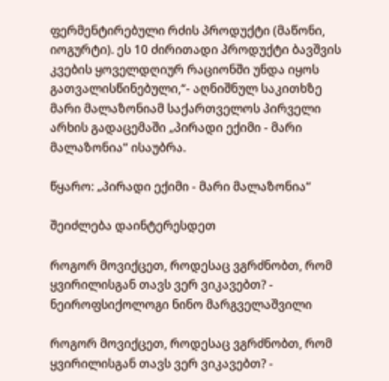ფერმენტირებული რძის პროდუქტი (მაწონი, იოგურტი). ეს 10 ძირითადი პროდუქტი ბავშვის კვების ყოველდღიურ რაციონში უნდა იყოს გათვალისწინებული,“- აღნიშნულ საკითხზე მარი მალაზონიამ საქართველოს პირველი არხის გადაცემაში „პირადი ექიმი - მარი მალაზონია“ ისაუბრა.

წყარო: „პირადი ექიმი - მარი მალაზონია“

შეიძლება დაინტერესდეთ

როგორ მოვიქცეთ, როდესაც ვგრძნობთ, რომ ყვირილისგან თავს ვერ ვიკავებთ? - ნეიროფსიქოლოგი ნინო მარგველაშვილი

როგორ მოვიქცეთ, როდესაც ვგრძნობთ, რომ ყვირილისგან თავს ვერ ვიკავებთ? -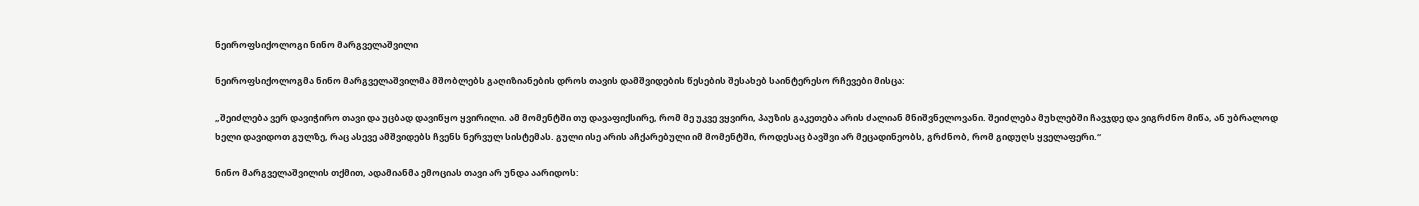ნეიროფსიქოლოგი ნინო მარგველაშვილი

ნეიროფსიქოლოგმა ნინო მარგველაშვილმა მშობლებს გაღიზიანების დროს თავის დამშვიდების წესების შესახებ საინტერესო რჩევები მისცა:

„შეიძლება ვერ დავიჭირო თავი და უცბად დავიწყო ყვირილი. ამ მომენტში თუ დავაფიქსირე, რომ მე უკვე ვყვირი, პაუზის გაკეთება არის ძალიან მნიშვნელოვანი. შეიძლება მუხლებში ჩავჯდე და ვიგრძნო მიწა, ან უბრალოდ ხელი დავიდოთ გულზე, რაც ასევე ამშვიდებს ჩვენს ნერვულ სისტემას. გული ისე არის აჩქარებული იმ მომენტში, როდესაც ბავშვი არ მეცადინეობს, გრძნობ, რომ გიდუღს ყველაფერი.“

ნინო მარგველაშვილის თქმით, ადამიანმა ემოციას თავი არ უნდა აარიდოს: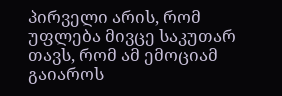პირველი არის, რომ უფლება მივცე საკუთარ თავს, რომ ამ ემოციამ გაიაროს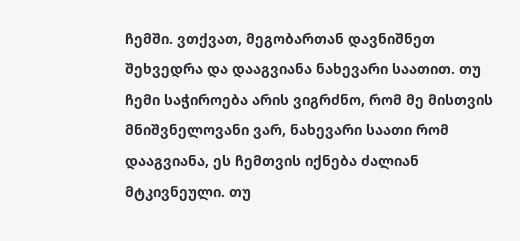ჩემში. ვთქვათ, მეგობართან დავნიშნეთ შეხვედრა და დააგვიანა ნახევარი საათით. თუ ჩემი საჭიროება არის ვიგრძნო, რომ მე მისთვის მნიშვნელოვანი ვარ, ნახევარი საათი რომ დააგვიანა, ეს ჩემთვის იქნება ძალიან მტკივნეული. თუ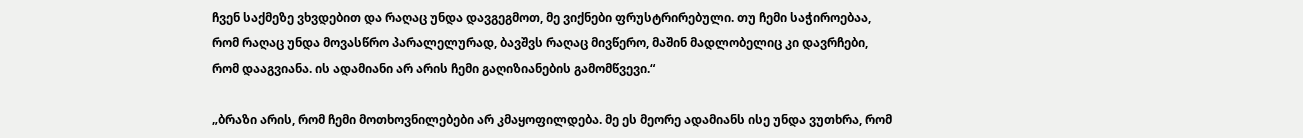ჩვენ საქმეზე ვხვდებით და რაღაც უნდა დავგეგმოთ, მე ვიქნები ფრუსტრირებული. თუ ჩემი საჭიროებაა, რომ რაღაც უნდა მოვასწრო პარალელურად, ბავშვს რაღაც მივწერო, მაშინ მადლობელიც კი დავრჩები, რომ დააგვიანა. ის ადამიანი არ არის ჩემი გაღიზიანების გამომწვევი.“

„ბრაზი არის, რომ ჩემი მოთხოვნილებები არ კმაყოფილდება. მე ეს მეორე ადამიანს ისე უნდა ვუთხრა, რომ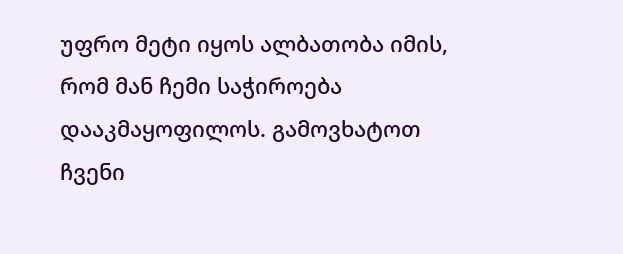უფრო მეტი იყოს ალბათობა იმის, რომ მან ჩემი საჭიროება დააკმაყოფილოს. გამოვხატოთ ჩვენი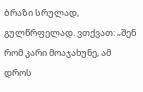ბრაზი სრულად, გულწრფელად. ვთქვათ: „შენ რომ კარი მოაჯახუნე, ამ დროს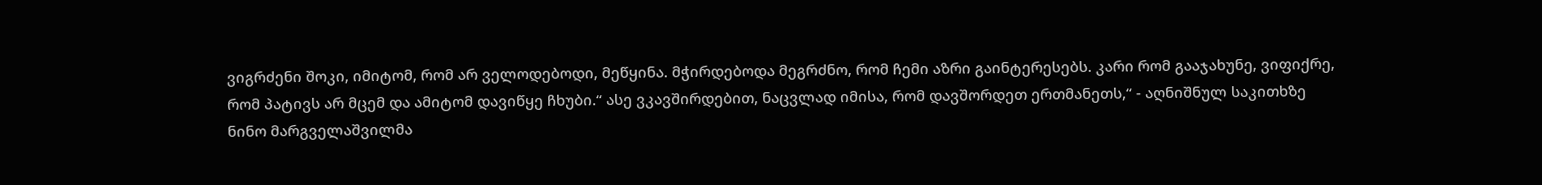ვიგრძენი შოკი, იმიტომ, რომ არ ველოდებოდი, მეწყინა. მჭირდებოდა მეგრძნო, რომ ჩემი აზრი გაინტერესებს. კარი რომ გააჯახუნე, ვიფიქრე, რომ პატივს არ მცემ და ამიტომ დავიწყე ჩხუბი.“ ასე ვკავშირდებით, ნაცვლად იმისა, რომ დავშორდეთ ერთმანეთს,“ - აღნიშნულ საკითხზე ნინო მარგველაშვილმა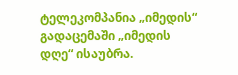ტელეკომპანია „იმედის“ გადაცემაში „იმედის დღე“ ისაუბრა.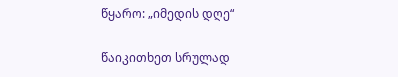წყარო: „იმედის დღე“

წაიკითხეთ სრულად